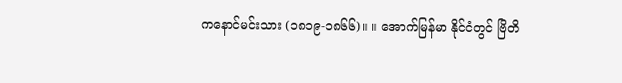ကနောင်မင်းသား (၁၈၁၉-၁၈၆၆)။ ။ အောက်မြန်မာ နိုင်ငံတွင် ဗြိတိ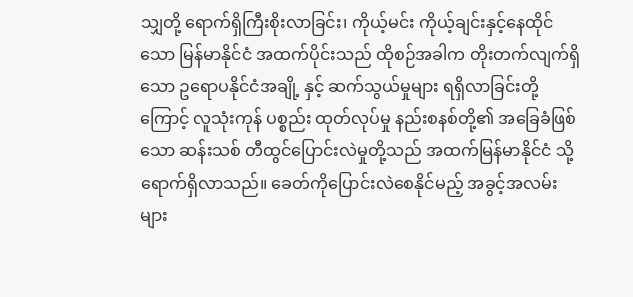သျှတို့ ရောက်ရှိကြီးစိုးလာခြင်း၊ ကိုယ့်မင်း ကိုယ့်ချင်းနှင့်နေထိုင်သော မြန်မာနိုင်ငံ အထက်ပိုင်းသည် ထိုစဉ်အခါက တိုးတက်လျက်ရှိသော ဥရောပနိုင်ငံအချို့ နှင့် ဆက်သွယ်မှုများ ရရှိလာခြင်းတို့ကြောင့် လူသုံးကုန် ပစ္စည်း ထုတ်လုပ်မှု နည်းစနစ်တို့၏ အခြေခံဖြစ်သော ဆန်းသစ် တီထွင်ပြောင်းလဲမှုတို့သည် အထက်မြန်မာနိုင်ငံ သို့ ရောက်ရှိလာသည်။ ခေတ်ကိုပြောင်းလဲစေနိုင်မည့် အခွင့်အလမ်းများ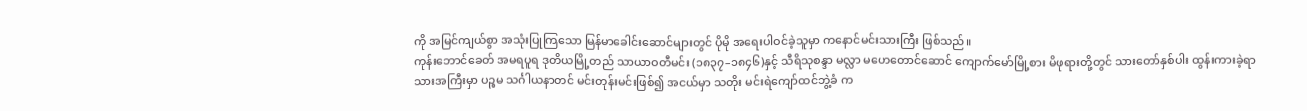ကို အမြင်ကျယ်စွာ အသုံးပြုကြသော မြန်မာခေါင်းဆောင်များတွင် ပိုမို အရေးပါဝင်ခဲ့သူမှာ ကနောင်မင်းသားကြီး ဖြစ်သည်။
ကုန်းဘောင်ခေတ် အမရပူရ ဒုတိယမြို့တည် သာယာဝတီမင်း (၁၈၃၇–၁၈၄၆)နှင့် သီရိသုစန္ဒာ မလ္လာ မဟေတောင်ဆောင် ကျောက်မော်မြို့စား မိဖုရားတို့တွင် သားတော်နှစ်ပါး ထွန်းကားခဲ့ရာ သားအကြီးမှာ ပဉ္စမ သင်္ဂါယနာတင် မင်းတုန်းမင်းဖြစ်၍ အငယ်မှာ သတိုး မင်းရဲကျော်ထင်ဘွဲ့ခံ က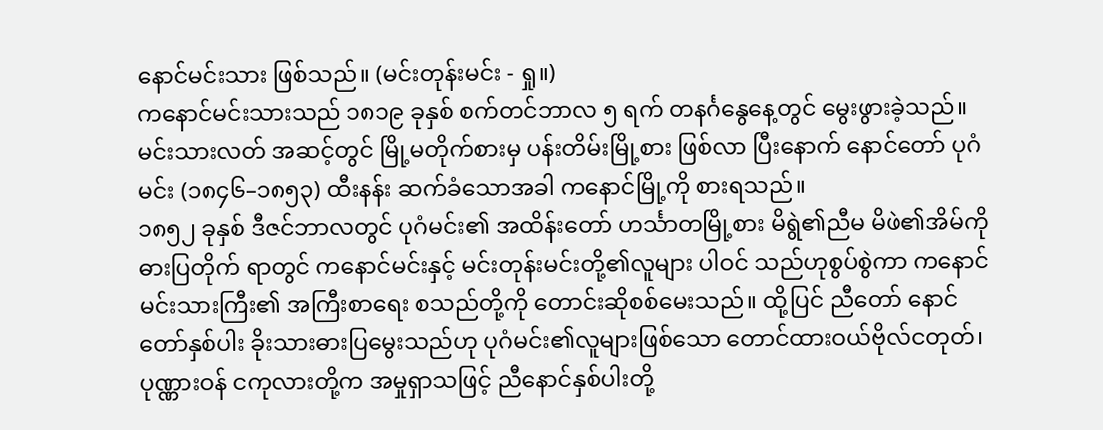နောင်မင်းသား ဖြစ်သည်။ (မင်းတုန်းမင်း - ရှု။)
ကနောင်မင်းသားသည် ၁၈၁၉ ခုနှစ် စက်တင်ဘာလ ၅ ရက် တနင်္ဂနွေနေ့တွင် မွေးဖွားခဲ့သည်။ မင်းသားလတ် အဆင့်တွင် မြို့မတိုက်စားမှ ပန်းတိမ်းမြို့စား ဖြစ်လာ ပြီးနောက် နောင်တော် ပုဂံမင်း (၁၈၄၆–၁၈၅၃) ထီးနန်း ဆက်ခံသောအခါ ကနောင်မြို့ကို စားရသည်။
၁၈၅၂ ခုနှစ် ဒီဇင်ဘာလတွင် ပုဂံမင်း၏ အထိန်းတော် ဟင်္သာတမြို့စား မိရွဲ၏ညီမ မိဖဲ၏အိမ်ကို ဓားပြတိုက် ရာတွင် ကနောင်မင်းနှင့် မင်းတုန်းမင်းတို့၏လူများ ပါဝင် သည်ဟုစွပ်စွဲကာ ကနောင်မင်းသားကြီး၏ အကြီးစာရေး စသည်တို့ကို တောင်းဆိုစစ်မေးသည်။ ထို့ပြင် ညီတော် နောင်တော်နှစ်ပါး ခိုးသားဓားပြမွေးသည်ဟု ပုဂံမင်း၏လူများဖြစ်သော တောင်ထားဝယ်ဗိုလ်ငတုတ်၊ ပုဏ္ဏားဝန် ငကုလားတို့က အမှုရှာသဖြင့် ညီနောင်နှစ်ပါးတို့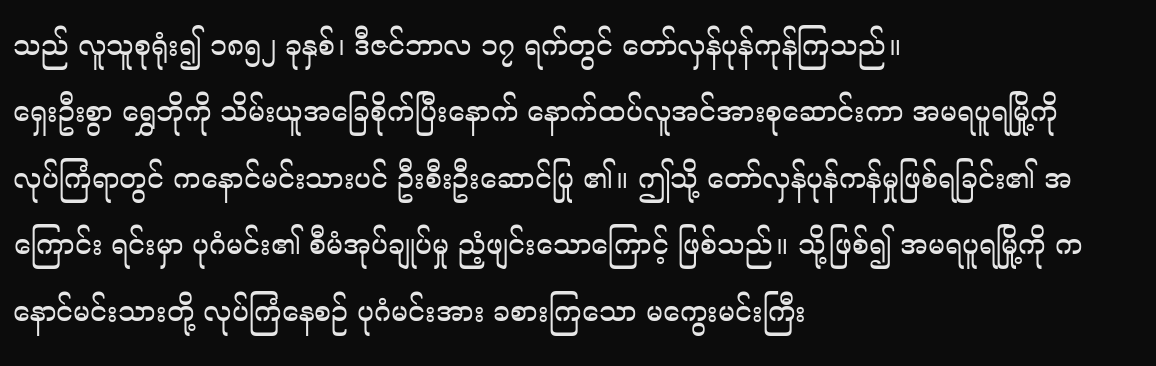သည် လူသူစုရုံး၍ ၁၈၅၂ ခုနှစ်၊ ဒီဇင်ဘာလ ၁၇ ရက်တွင် တော်လှန်ပုန်ကုန်ကြသည်။
ရှေးဦးစွာ ရွှေဘိုကို သိမ်းယူအခြေစိုက်ပြီးနောက် နောက်ထပ်လူအင်အားစုဆောင်းကာ အမရပူရမြို့ကို လုပ်ကြံရာတွင် ကနောင်မင်းသားပင် ဦးစီးဦးဆောင်ပြု ၏။ ဤသို့ တော်လှန်ပုန်ကန်မှုဖြစ်ရခြင်း၏ အကြောင်း ရင်းမှာ ပုဂံမင်း၏ စီမံအုပ်ချုပ်မှု ညံ့ဖျင်းသောကြောင့် ဖြစ်သည်။ သို့ဖြစ်၍ အမရပူရမြို့ကို ကနောင်မင်းသားတို့ လုပ်ကြံနေစဉ် ပုဂံမင်းအား ခစားကြသော မကွေးမင်းကြီး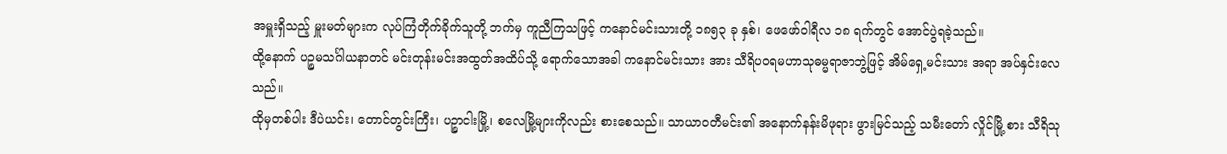အမှူးရှိသည့် မှူးမတ်များက လုပ်ကြံတိုက်ခိုက်သူတို့ ဘက်မှ ကူညီကြသဖြင့် ကနောင်မင်းသားတို့ ၁၈၅၃ ခု နှစ်၊ ဖေဖော်ဝါရီလ ၁၈ ရက်တွင် အောင်ပွဲရခဲ့သည်။
ထို့နောက် ပဉ္စမသင်္ဂါယနာတင် မင်းတုန်းမင်းအထွတ်အထိပ်သို့ ရောက်သောအခါ ကနောင်မင်းသား အား သီရိပဝရမဟာသုဓမ္မရာဇာဘွဲ့ဖြင့် အိမ်ရှေ့မင်းသား အရာ အပ်နှင်းလေသည်။
ထိုမှတစ်ပါး ဒီပဲယင်း၊ တောင်တွင်းကြီး၊ ပဉ္စာငါးမြို့၊ စလေမြို့များကိုလည်း စားစေသည်။ သာယာဝတီမင်း၏ အနောက်နန်းမိဖုရား ဖွားမြင်သည့် သမီးတော် လှိုင်မြို့ စား သီရိသု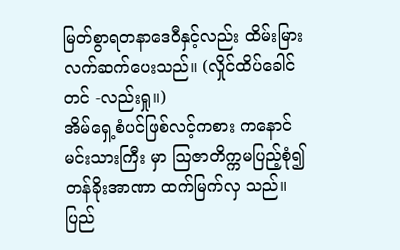မြတ်စွာရတနာဒေဝီနှင့်လည်း ထိမ်းမြား လက်ဆက်ပေးသည်။ (လှိုင်ထိပ်ခေါင်တင် -လည်းရှု။)
အိမ်ရှေ့စံပင်ဖြစ်လင့်ကစား ကနောင်မင်းသားကြီး မှာ သြဇာတိက္ကမပြည့်စုံ၍ တန်ခိုးအာဏာ ထက်မြက်လှ သည်။ ပြည်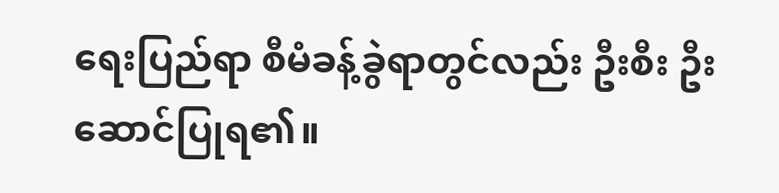ရေးပြည်ရာ စီမံခန့်ခွဲရာတွင်လည်း ဦးစီး ဦးဆောင်ပြုရ၏။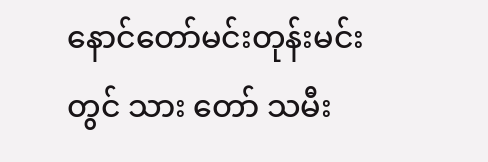နောင်တော်မင်းတုန်းမင်းတွင် သား တော် သမီး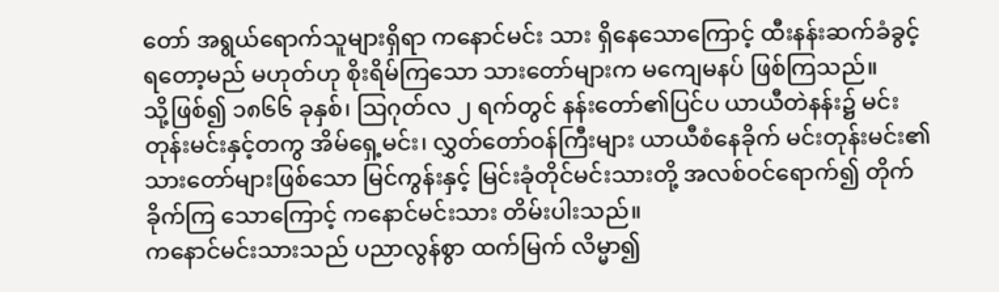တော် အရွယ်ရောက်သူများရှိရာ ကနောင်မင်း သား ရှိနေသောကြောင့် ထီးနန်းဆက်ခံခွင့်ရတော့မည် မဟုတ်ဟု စိုးရိမ်ကြသော သားတော်များက မကျေမနပ် ဖြစ်ကြသည်။
သို့ဖြစ်၍ ၁၈၆၆ ခုနှစ်၊ သြဂုတ်လ ၂ ရက်တွင် နန်းတော်၏ပြင်ပ ယာယီတဲနန်း၌ မင်းတုန်းမင်းနှင့်တကွ အိမ်ရှေ့မင်း၊ လွှတ်တော်ဝန်ကြီးများ ယာယီစံနေခိုက် မင်းတုန်းမင်း၏ သားတော်များဖြစ်သော မြင်ကွန်းနှင့် မြင်းခုံတိုင်မင်းသားတို့ အလစ်ဝင်ရောက်၍ တိုက်ခိုက်ကြ သောကြောင့် ကနောင်မင်းသား တိမ်းပါးသည်။
ကနောင်မင်းသားသည် ပညာလွန်စွာ ထက်မြက် လိမ္မာ၍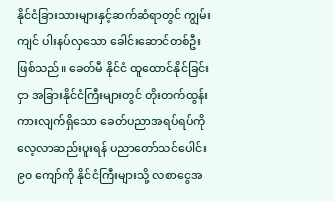နိုင်ငံခြားသားများနှင့်ဆက်ဆံရာတွင် ကျွမ်းကျင် ပါးနပ်လှသော ခေါင်းဆောင်တစ်ဦး ဖြစ်သည်။ ခေတ်မီ နိုင်ငံ ထူထောင်နိုင်ခြင်းငှာ အခြားနိုင်ငံကြီးများတွင် တိုးတက်ထွန်းကားလျက်ရှိသော ခေတ်ပညာအရပ်ရပ်ကို လေ့လာဆည်းပူးရန် ပညာတော်သင်ပေါင်း ၉၀ ကျော်ကို နိုင်ငံကြီးများသို့ လစာငွေအ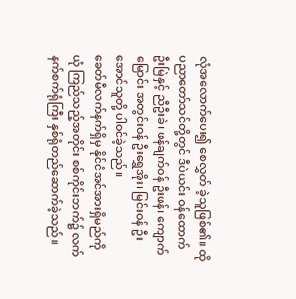လုံအလောက်ပေး၍ စေလွှတ် ခဲ့သူဖြစ်၏။ ထိုပညာတော်သင်တို့တွင် ဒီပဲယင်း ဝန်ထောက် ဦးမြဲနှင့် ညီဦးခဲ၊ ဖန်ချက်ဝန် ဦးဖန်၊ ကျောက် မြောင်း အတွင်းဝန် ဦးရွှေအိုး၊ မြင်းဝန် ဦးအောင်သူတို့ ပါဝင်ခဲ့သည်။
ခေတ်မီလက်နက်ရှိမှ နိုင်ငံအင်အားရှိမည်ကို ယုံ ကြည်သည့်အတိုင်း စစ်ကိုင်းဘက်၌ လက်နက်စက်ရုံကြီး နှစ်ရုံတည်ဆောက်ခဲ့သည်။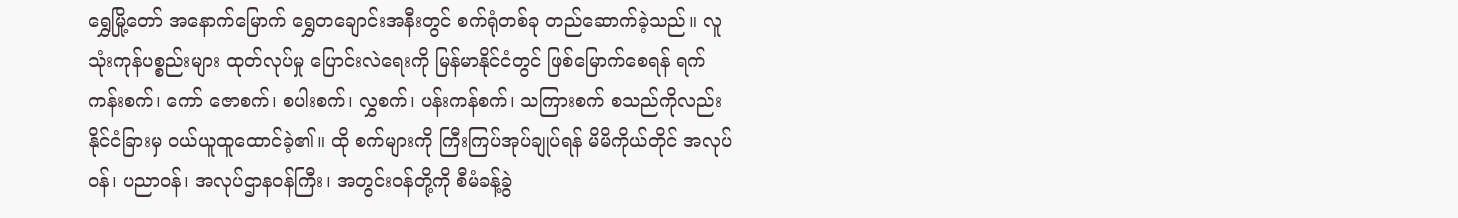ရွှေမြို့တော် အနောက်မြောက် ရွှေတချောင်းအနီးတွင် စက်ရုံတစ်ခု တည်ဆောက်ခဲ့သည်။ လူသုံးကုန်ပစ္စည်းများ ထုတ်လုပ်မှု ပြောင်းလဲရေးကို မြန်မာနိုင်ငံတွင် ဖြစ်မြောက်စေရန် ရက်ကန်းစက်၊ ကော် ဇောစက်၊ စပါးစက်၊ လွှစက်၊ ပန်းကန်စက်၊ သကြားစက် စသည်ကိုလည်း နိုင်ငံခြားမှ ဝယ်ယူထူထောင်ခဲ့၏။ ထို စက်များကို ကြီးကြပ်အုပ်ချုပ်ရန် မိမိကိုယ်တိုင် အလုပ်ဝန်၊ ပညာဝန်၊ အလုပ်ဌာနဝန်ကြီး၊ အတွင်းဝန်တို့ကို စီမံခန့်ခွဲ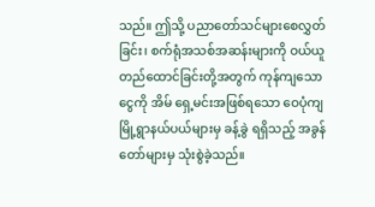သည်။ ဤသို့ ပညာတော်သင်များစေလွှတ်ခြင်း၊ စက်ရုံအသစ်အဆန်းများကို ဝယ်ယူတည်ထောင်ခြင်းတို့အတွက် ကုန်ကျသောငွေကို အိမ် ရှေ့မင်းအဖြစ်ရသော ဝေပုံကျမြို့ရွာနယ်ပယ်များမှ ခန့်ခွဲ ရရှိသည့် အခွန်တော်များမှ သုံးစွဲခဲ့သည်။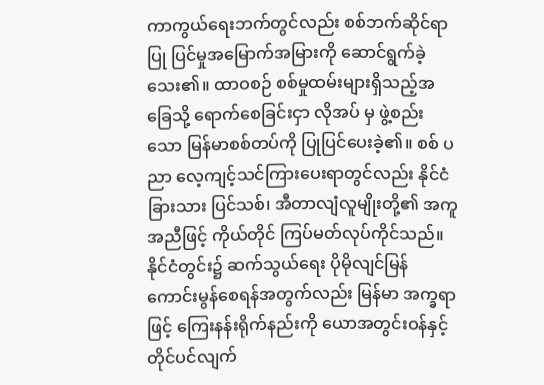ကာကွယ်ရေးဘက်တွင်လည်း စစ်ဘက်ဆိုင်ရာ ပြု ပြင်မှုအမြောက်အမြားကို ဆောင်ရွက်ခဲ့သေး၏။ ထာဝစဉ် စစ်မှုထမ်းများရှိသည့်အခြေသို့ ရောက်စေခြင်းငှာ လိုအပ် မှ ဖွဲ့စည်းသော မြန်မာစစ်တပ်ကို ပြုပြင်ပေးခဲ့၏။ စစ် ပညာ လေ့ကျင့်သင်ကြားပေးရာတွင်လည်း နိုင်ငံခြားသား ပြင်သစ်၊ အီတာလျံလူမျိုးတို့၏ အကူအညီဖြင့် ကိုယ်တိုင် ကြပ်မတ်လုပ်ကိုင်သည်။ နိုင်ငံတွင်း၌ ဆက်သွယ်ရေး ပိုမိုလျင်မြန် ကောင်းမွန်စေရန်အတွက်လည်း မြန်မာ အက္ခရာဖြင့် ကြေးနန်းရိုက်နည်းကို ယောအတွင်းဝန်နှင့် တိုင်ပင်လျက်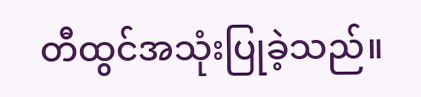တီထွင်အသုံးပြုခဲ့သည်။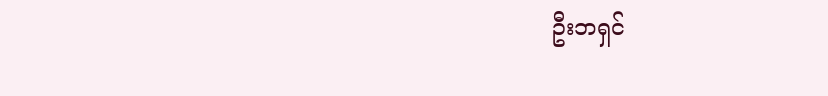ဦးဘရှင်